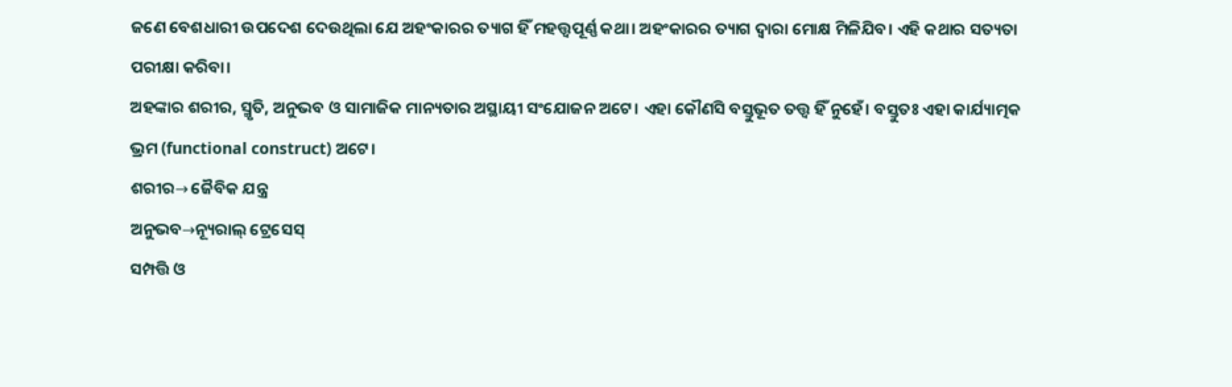ଜଣେ ବେଶଧାରୀ ଉପଦେଶ ଦେଉଥିଲା ଯେ ଅହଂକାରର ତ୍ୟାଗ ହିଁ ମହତ୍ତ୍ୱପୂର୍ଣ୍ଣ କଥା। ଅହଂକାରର ତ୍ୟାଗ ଦ୍ୱାରା ମୋକ୍ଷ ମିଳିଯିବ। ଏହି କଥାର ସତ୍ୟତା ପରୀକ୍ଷା କରିବା।
ଅହଙ୍କାର ଶରୀର, ସ୍ମୃତି, ଅନୁଭବ ଓ ସାମାଜିକ ମାନ୍ୟତାର ଅସ୍ଥାୟୀ ସଂଯୋଜନ ଅଟେ। ଏହା କୌଣସି ବସ୍ତୁଭୂତ ତତ୍ତ୍ୱ ହିଁ ନୁହେଁ। ବସ୍ତୁତଃ ଏହା କାର୍ଯ୍ୟାତ୍ମକ ଭ୍ରମ (functional construct) ଅଟେ।
ଶରୀର→ ଜୈବିକ ଯନ୍ତ୍ର
ଅନୁଭବ→ନ୍ୟୂରାଲ୍ ଟ୍ରେସେସ୍
ସମ୍ପତ୍ତି ଓ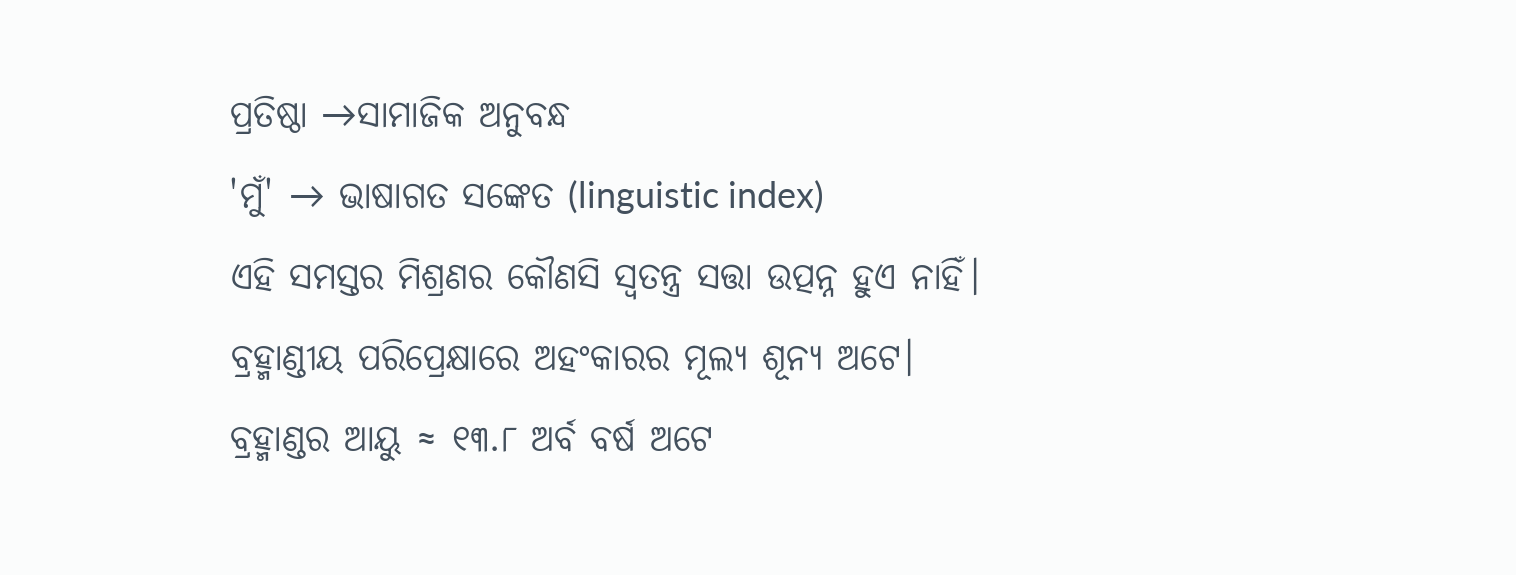ପ୍ରତିଷ୍ଠା →ସାମାଜିକ ଅନୁବନ୍ଧ
'ମୁଁ' → ଭାଷାଗତ ସଙ୍କେତ (linguistic index)
ଏହି ସମସ୍ତର ମିଶ୍ରଣର କୌଣସି ସ୍ୱତନ୍ତ୍ର ସତ୍ତା ଉତ୍ପନ୍ନ ହୁଏ ନାହିଁ।
ବ୍ରହ୍ମାଣ୍ଡୀୟ ପରିପ୍ରେକ୍ଷାରେ ଅହଂକାରର ମୂଲ୍ୟ ଶୂନ୍ୟ ଅଟେ।
ବ୍ରହ୍ମାଣ୍ଡର ଆୟୁ ≈ ୧୩.୮ ଅର୍ବ ବର୍ଷ ଅଟେ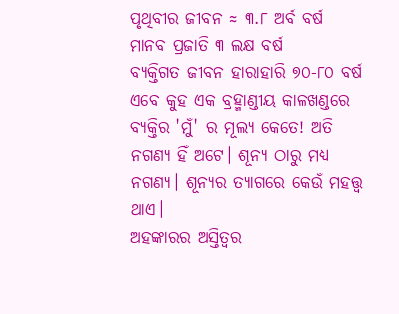ପୃଥିବୀର ଜୀବନ ≈ ୩.୮ ଅର୍ବ ବର୍ଷ
ମାନବ ପ୍ରଜାତି ୩ ଲକ୍ଷ ବର୍ଷ
ବ୍ୟକ୍ତିଗତ ଜୀବନ ହାରାହାରି ୭୦-୮୦ ବର୍ଷ
ଏବେ କୁହ ଏକ ବ୍ରହ୍ମାଣ୍ଡୀୟ କାଳଖଣ୍ଡରେ ବ୍ୟକ୍ତିର 'ମୁଁ' ର ମୂଲ୍ୟ କେତେ! ଅତି ନଗଣ୍ୟ ହିଁ ଅଟେ। ଶୂନ୍ୟ ଠାରୁ ମଧ୍ୟ ନଗଣ୍ୟ। ଶୂନ୍ୟର ତ୍ୟାଗରେ କେଉଁ ମହତ୍ତ୍ୱ ଥାଏ।
ଅହଙ୍କାରର ଅସ୍ତିତ୍ୱର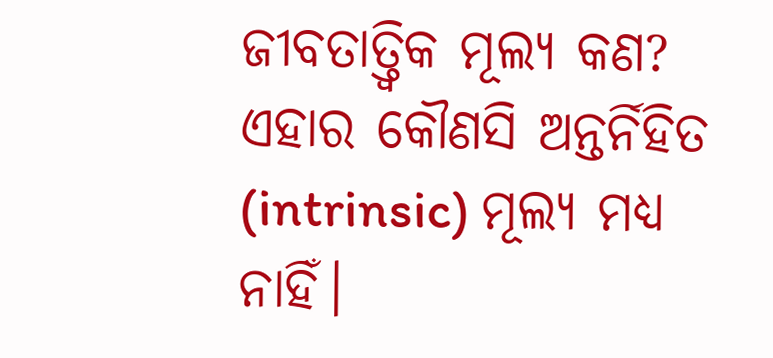ଜୀବତାତ୍ତ୍ଵିକ ମୂଲ୍ୟ କଣ? ଏହାର କୌଣସି ଅନ୍ତର୍ନିହିତ (intrinsic) ମୂଲ୍ୟ ମଧ୍ୟ ନାହିଁ।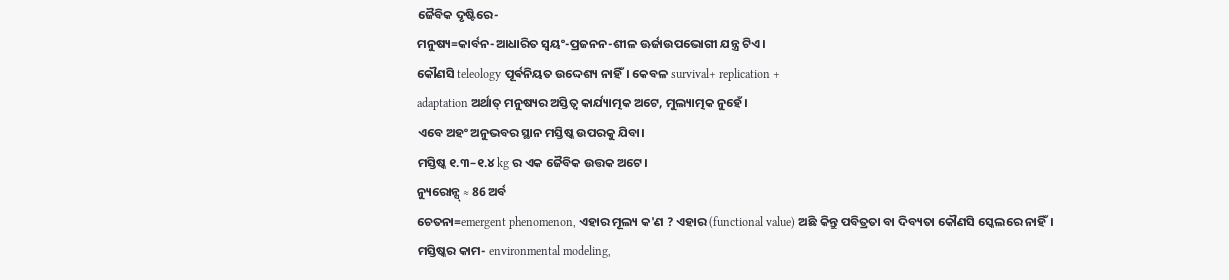ଜୈବିକ ଦୃଷ୍ଟିରେ-
ମନୁଷ୍ୟ=କାର୍ବନ-ଆଧାରିତ ସ୍ୱୟଂ-ପ୍ରଜନନ-ଶୀଳ ଊର୍ଜାଉପଭୋଗୀ ଯନ୍ତ୍ର ଟିଏ।
କୌଣସି teleology ପୂର୍ଵନିୟତ ଉଦ୍ଦେଶ୍ୟ ନାହିଁ। କେବଳ survival+ replication +
adaptation ଅର୍ଥାତ୍ ମନୁଷ୍ୟର ଅସ୍ତିତ୍ବ କାର୍ଯ୍ୟାତ୍ମକ ଅଟେ, ମୁଲ୍ୟାତ୍ମକ ନୁହେଁ।
ଏବେ ଅହଂ ଅନୁଭବର ସ୍ଥାନ ମସ୍ତିଷ୍କ ଉପରକୁ ଯିବା।
ମସ୍ତିଷ୍କ ୧.୩–୧.୪ kg ର ଏକ ଜୈବିକ ଉତ୍ତକ ଅଟେ।
ନ୍ୟୁରୋନ୍ସ୍ ≈ 86 ଅର୍ବ
ଚେତନା=emergent phenomenon, ଏହାର ମୂଲ୍ୟ କ'ଣ ? ଏହାର (functional value) ଅଛି କିନ୍ତୁ ପବିତ୍ରତା ବା ଦିବ୍ୟତା କୌଣସି ସ୍କେଲରେ ନାହିଁ।
ମସ୍ତିଷ୍କର କାମ- environmental modeling,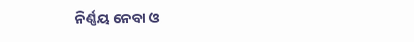ନିର୍ଣ୍ଣୟ ନେବା ଓ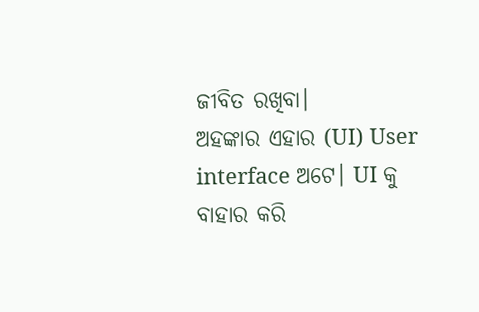ଜୀବିତ ରଖିବା।
ଅହଙ୍କାର ଏହାର (UI) User interface ଅଟେ। UI କୁ ବାହାର କରି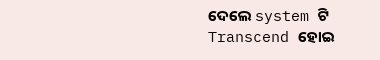ଦେଲେ system ଟି Transcend ହୋଇ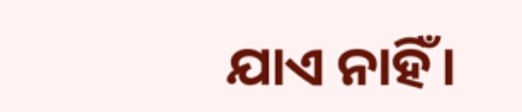ଯାଏ ନାହିଁ।